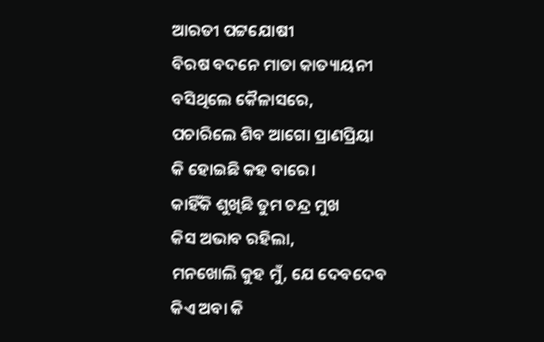ଆରତୀ ପଟ୍ଟଯୋଷୀ
ବିରଷ ବଦନେ ମାତା କାତ୍ୟାୟନୀ
ବସିଥିଲେ କୈଳାସରେ,
ପଚାରିଲେ ଶିବ ଆଗୋ ପ୍ରାଣପ୍ରିୟା
କି ହୋଇଛି କହ ବାରେ।
କାହିଁକି ଶୁଖିଛି ତୁମ ଚନ୍ଦ୍ର ମୁଖ
କିସ ଅଭାବ ରହିଲା,
ମନଖୋଲି କୁହ ମୁଁ, ଯେ ଦେବଦେବ
କିଏ ଅବା କି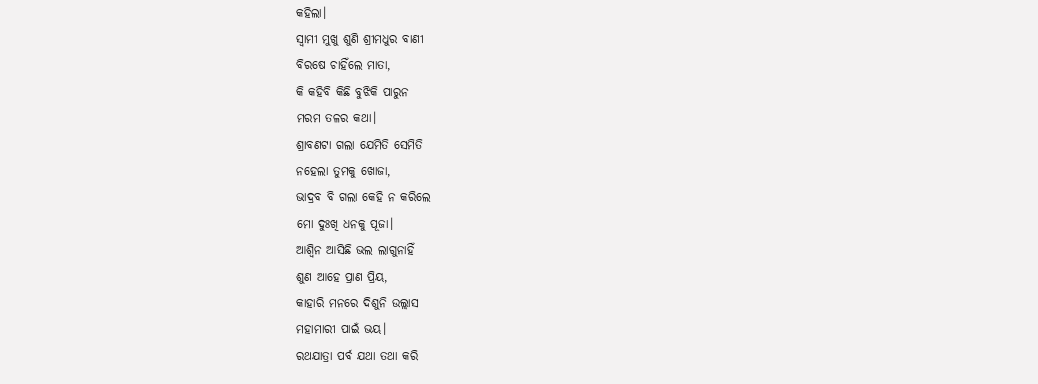କହିଲା।
ସ୍ବାମୀ ମୁଖୁ ଶୁଣି ଶ୍ରୀମଧୁର ବାଣୀ
ବିରଷେ ଚାହିଁଲେ ମାତା,
କି କହିବି କିଛି ବୁଝିକି ପାରୁନ
ମରମ ତଳର କଥା।
ଶ୍ରାବଣଟା ଗଲା ଯେମିତି ସେମିତି
ନହେଲା ତୁମକୁ ଖୋଜା,
ଭାଦ୍ରବ ବି ଗଲା କେହି ନ କରିଲେ
ମୋ ଦୁଃଖି ଧନକୁ ପୂଜା।
ଆଶ୍ୱିନ ଆସିଛି ଭଲ ଲାଗୁନାହିଁ
ଶୁଣ ଆହେ ପ୍ରାଣ ପ୍ରିୟ,
କାହାରି ମନରେ ଦିଶୁନି ଉଲ୍ଲାସ
ମହାମାରୀ ପାଇଁ ଭୟ।
ରଥଯାତ୍ରା ପର୍ବ ଯଥା ତଥା କରି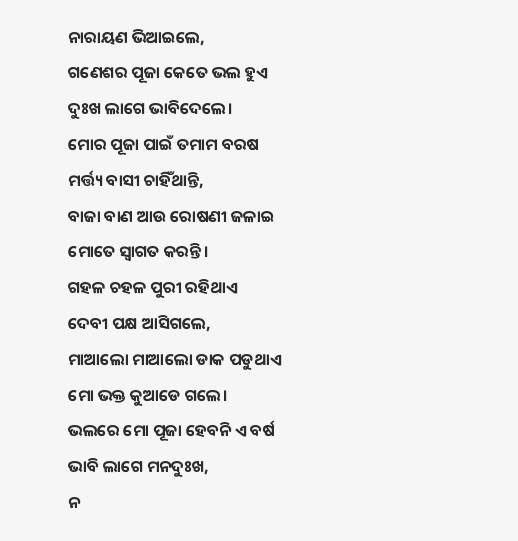ନାରାୟଣ ଭିଆଇଲେ,
ଗଣେଶର ପୂଜା କେତେ ଭଲ ହୁଏ
ଦୁଃଖ ଲାଗେ ଭାବିଦେଲେ।
ମୋର ପୂଜା ପାଇଁ ତମାମ ବରଷ
ମର୍ତ୍ତ୍ୟ ବାସୀ ଚାହିଁଥାନ୍ତି,
ବାଜା ବାଣ ଆଉ ରୋଷଣୀ ଜଳାଇ
ମୋତେ ସ୍ଵାଗତ କରନ୍ତି।
ଗହଳ ଚହଳ ପୁରୀ ରହିଥାଏ
ଦେବୀ ପକ୍ଷ ଆସିଗଲେ,
ମାଆଲୋ ମାଆଲୋ ଡାକ ପଡୁଥାଏ
ମୋ ଭକ୍ତ କୁଆଡେ ଗଲେ।
ଭଲରେ ମୋ ପୂଜା ହେବନି ଏ ବର୍ଷ
ଭାବି ଲାଗେ ମନଦୁଃଖ,
ନ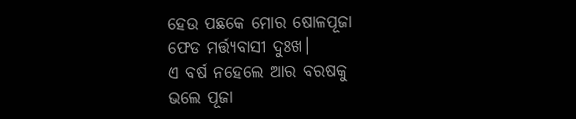ହେଉ ପଛକେ ମୋର ଷୋଳପୂଜା
ଫେଡ ମର୍ତ୍ତ୍ୟବାସୀ ଦୁଃଖ।
ଏ ବର୍ଷ ନହେଲେ ଆର ବରଷକୁ
ଭଲେ ପୂଜା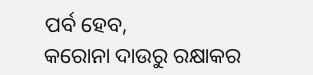ପର୍ବ ହେବ,
କରୋନା ଦାଉରୁ ରକ୍ଷାକର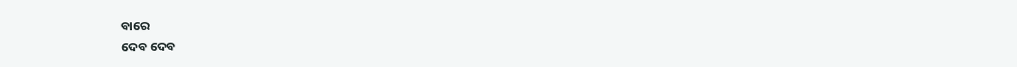ବାରେ
ଦେବ ଦେବ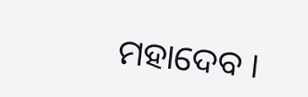ମହାଦେବ ।